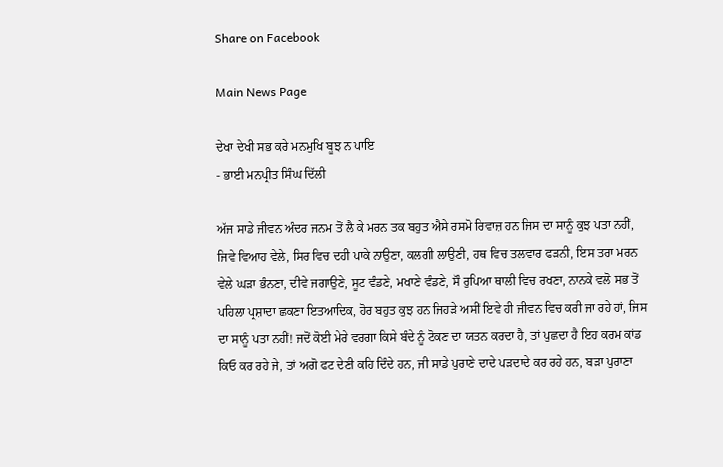Share on Facebook

Main News Page

ਦੇਖਾ ਦੇਖੀ ਸਭ ਕਰੇ ਮਨਮੁਖਿ ਬੂਝ ਨ ਪਾਇ
- ਭਾਈ ਮਨਪ੍ਰੀਤ ਸਿੰਘ ਦਿੱਲੀ

ਅੱਜ ਸਾਡੇ ਜੀਵਨ ਅੰਦਰ ਜਨਮ ਤੋਂ ਲੈ ਕੇ ਮਰਨ ਤਕ ਬਹੁਤ ਐਸੇ ਰਸਮੋ ਰਿਵਾਜ਼ ਹਨ ਜਿਸ ਦਾ ਸਾਨੂੰ ਕੁਝ ਪਤਾ ਨਹੀਂ, ਜਿਵੇ ਵਿਆਹ ਵੇਲੇ, ਸਿਰ ਵਿਚ ਦਹੀ ਪਾਕੇ ਨਾਉਣਾ, ਕਲਗੀ ਲਾਉਣੀ, ਹਥ ਵਿਚ ਤਲਵਾਰ ਫੜਨੀ, ਇਸ ਤਰਾ ਮਰਨ ਵੇਲੇ ਘੜਾ ਭੰਨਣਾ, ਦੀਵੇ ਜਗਾਉਣੇ, ਸੂਟ ਵੰਡਣੇ, ਮਖਾਣੇ ਵੰਡਣੇ, ਸੌ ਰੁਪਿਆ ਥਾਲੀ ਵਿਚ ਰਖਣਾ, ਨਾਨਕੇ ਵਲੋ ਸਭ ਤੋਂ ਪਹਿਲਾ ਪ੍ਰਸ਼ਾਦਾ ਛਕਣਾ ਇਤਆਦਿਕ, ਹੋਰ ਬਹੁਤ ਕੁਝ ਹਨ ਜਿਹੜੇ ਅਸੀਂ ਇਵੇ ਹੀ ਜੀਵਨ ਵਿਚ ਕਰੀ ਜਾ ਰਹੇ ਹਾਂ, ਜਿਸ ਦਾ ਸਾਨੂੰ ਪਤਾ ਨਹੀਂ! ਜਦੋਂ ਕੋਈ ਮੇਰੇ ਵਰਗਾ ਕਿਸੇ ਬੰਦੇ ਨੂੰ ਟੋਕਣ ਦਾ ਯਤਨ ਕਰਦਾ ਹੈ, ਤਾਂ ਪੁਛਦਾ ਹੈ ਇਹ ਕਰਮ ਕਾਂਡ ਕਿਓ ਕਰ ਰਹੇ ਜੇ, ਤਾਂ ਅਗੋ ਫਟ ਦੇਣੀ ਕਹਿ ਦਿੰਦੇ ਹਨ, ਜੀ ਸਾਡੇ ਪੁਰਾਣੇ ਦਾਦੇ ਪੜਦਾਦੇ ਕਰ ਰਹੇ ਹਨ, ਬੜਾ ਪੁਰਾਣਾ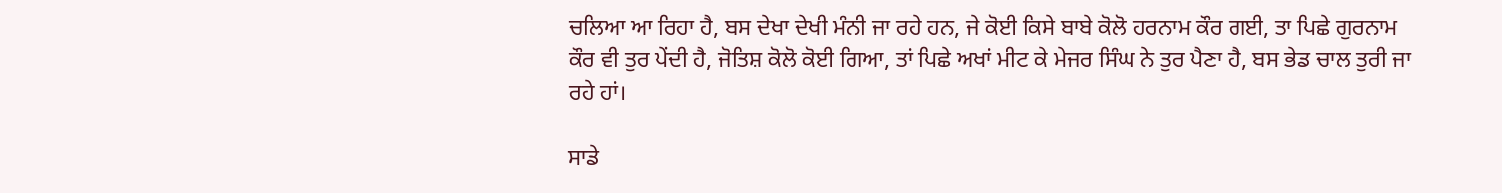ਚਲਿਆ ਆ ਰਿਹਾ ਹੈ, ਬਸ ਦੇਖਾ ਦੇਖੀ ਮੰਨੀ ਜਾ ਰਹੇ ਹਨ, ਜੇ ਕੋਈ ਕਿਸੇ ਬਾਬੇ ਕੋਲੋ ਹਰਨਾਮ ਕੌਰ ਗਈ, ਤਾ ਪਿਛੇ ਗੁਰਨਾਮ ਕੌਰ ਵੀ ਤੁਰ ਪੇਂਦੀ ਹੈ, ਜੋਤਿਸ਼ ਕੋਲੋ ਕੋਈ ਗਿਆ, ਤਾਂ ਪਿਛੇ ਅਖਾਂ ਮੀਟ ਕੇ ਮੇਜਰ ਸਿੰਘ ਨੇ ਤੁਰ ਪੈਣਾ ਹੈ, ਬਸ ਭੇਡ ਚਾਲ ਤੁਰੀ ਜਾ ਰਹੇ ਹਾਂ।

ਸਾਡੇ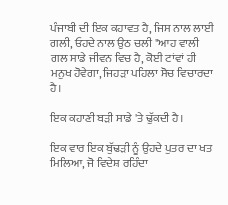ਪੰਜਾਬੀ ਦੀ ਇਕ ਕਹਾਵਤ ਹੈ, ਜਿਸ ਨਾਲ ਲਾਈ ਗਲੀ, ਓਹਦੇ ਨਾਲ ਉਠ ਚਲੀ "ਆਹ ਵਾਲੀ ਗਲ ਸਾਡੇ ਜੀਵਨ ਵਿਚ ਹੈ, ਕੋਈ ਟਾਂਵਾਂ ਹੀ ਮਨੁਖ ਹੋਵੇਗਾ, ਜਿਹੜਾ ਪਹਿਲਾ ਸੋਚ ਵਿਚਾਰਦਾ ਹੈ।

ਇਕ ਕਹਾਣੀ ਬੜੀ ਸਾਡੇ 'ਤੇ ਢੁੱਕਦੀ ਹੈ।

ਇਕ ਵਾਰ ਇਕ ਬੁੱਢੜੀ ਨੂੰ ਉਹਦੇ ਪੁਤਰ ਦਾ ਖਤ ਮਿਲਿਆ, ਜੋ ਵਿਦੇਸ਼ ਰਹਿੰਦਾ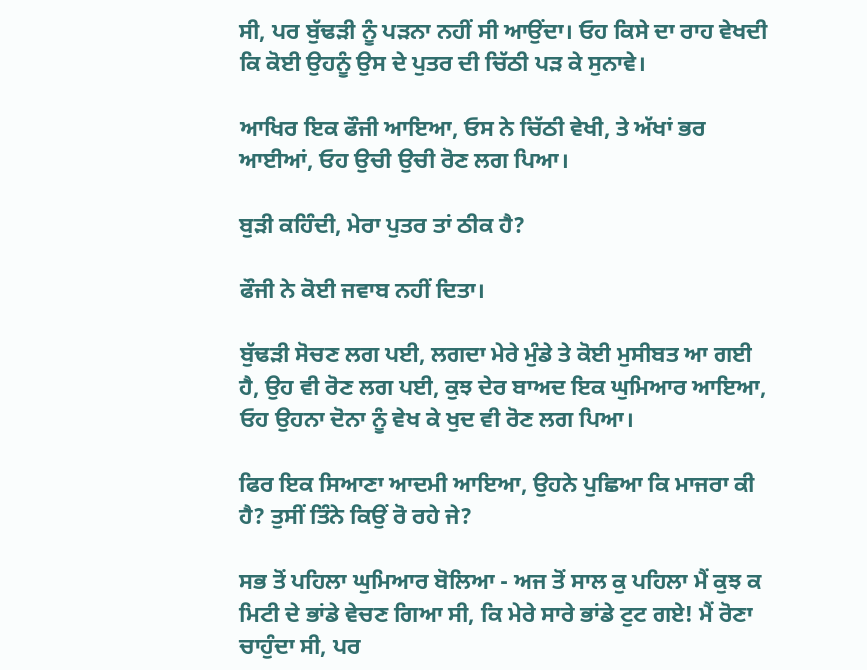ਸੀ, ਪਰ ਬੁੱਢੜੀ ਨੂੰ ਪੜਨਾ ਨਹੀਂ ਸੀ ਆਉਂਦਾ। ਓਹ ਕਿਸੇ ਦਾ ਰਾਹ ਵੇਖਦੀ ਕਿ ਕੋਈ ਉਹਨੂੰ ਉਸ ਦੇ ਪੁਤਰ ਦੀ ਚਿੱਠੀ ਪੜ ਕੇ ਸੁਨਾਵੇ।

ਆਖਿਰ ਇਕ ਫੌਜੀ ਆਇਆ, ਓਸ ਨੇ ਚਿੱਠੀ ਵੇਖੀ, ਤੇ ਅੱਖਾਂ ਭਰ ਆਈਆਂ, ਓਹ ਉਚੀ ਉਚੀ ਰੋਣ ਲਗ ਪਿਆ।

ਬੁੜੀ ਕਹਿੰਦੀ, ਮੇਰਾ ਪੁਤਰ ਤਾਂ ਠੀਕ ਹੈ?

ਫੌਜੀ ਨੇ ਕੋਈ ਜਵਾਬ ਨਹੀਂ ਦਿਤਾ।

ਬੁੱਢੜੀ ਸੋਚਣ ਲਗ ਪਈ, ਲਗਦਾ ਮੇਰੇ ਮੁੰਡੇ ਤੇ ਕੋਈ ਮੁਸੀਬਤ ਆ ਗਈ ਹੈ, ਉਹ ਵੀ ਰੋਣ ਲਗ ਪਈ, ਕੁਝ ਦੇਰ ਬਾਅਦ ਇਕ ਘੁਮਿਆਰ ਆਇਆ, ਓਹ ਉਹਨਾ ਦੋਨਾ ਨੂੰ ਵੇਖ ਕੇ ਖੁਦ ਵੀ ਰੋਣ ਲਗ ਪਿਆ।

ਫਿਰ ਇਕ ਸਿਆਣਾ ਆਦਮੀ ਆਇਆ, ਉਹਨੇ ਪੁਛਿਆ ਕਿ ਮਾਜਰਾ ਕੀ ਹੈ? ਤੁਸੀਂ ਤਿੰਨੇ ਕਿਉਂ ਰੋ ਰਹੇ ਜੇ?

ਸਭ ਤੋਂ ਪਹਿਲਾ ਘੁਮਿਆਰ ਬੋਲਿਆ - ਅਜ ਤੋਂ ਸਾਲ ਕੁ ਪਹਿਲਾ ਮੈਂ ਕੁਝ ਕ ਮਿਟੀ ਦੇ ਭਾਂਡੇ ਵੇਚਣ ਗਿਆ ਸੀ, ਕਿ ਮੇਰੇ ਸਾਰੇ ਭਾਂਡੇ ਟੁਟ ਗਏ! ਮੈਂ ਰੋਣਾ ਚਾਹੁੰਦਾ ਸੀ, ਪਰ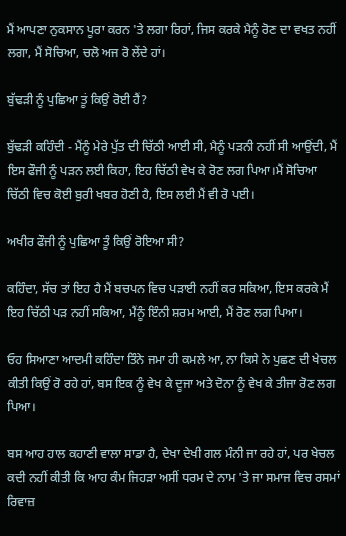ਮੈਂ ਆਪਣਾ ਨੁਕਸਾਨ ਪੂਰਾ ਕਰਨ 'ਤੇ ਲਗਾ ਰਿਹਾਂ, ਜਿਸ ਕਰਕੇ ਮੈਨੂੰ ਰੋਣ ਦਾ ਵਖਤ ਨਹੀਂ ਲਗਾ, ਮੈਂ ਸੋਚਿਆ, ਚਲੋ ਅਜ ਰੋ ਲੇਂਦੇ ਹਾਂ।

ਬੁੱਢੜੀ ਨੂੰ ਪੁਛਿਆ ਤੂਂ ਕਿਉਂ ਰੋਈ ਹੈਂ?

ਬੁੱਢੜੀ ਕਹਿੰਦੀ - ਮੈਂਨੂੰ ਮੇਰੇ ਪੁੱਤ ਦੀ ਚਿੱਠੀ ਆਈ ਸੀ, ਮੈਨੂੰ ਪੜਨੀ ਨਹੀਂ ਸੀ ਆਉਂਦੀ, ਮੈਂ ਇਸ ਫੌਜੀ ਨੂੰ ਪੜਨ ਲਈ ਕਿਹਾ, ਇਹ ਚਿੱਠੀ ਵੇਖ ਕੇ ਰੋਣ ਲਗ ਪਿਆ।ਮੈਂ ਸੋਚਿਆ ਚਿੱਠੀ ਵਿਚ ਕੋਈ ਬੁਰੀ ਖਬਰ ਹੋਣੀ ਹੈ, ਇਸ ਲਈ ਮੈਂ ਵੀ ਰੋ ਪਈ।

ਅਖੀਰ ਫੌਜੀ ਨੂੰ ਪੁਛਿਆ ਤੂੰ ਕਿਉਂ ਰੋਇਆ ਸੀ?

ਕਹਿੰਦਾ, ਸੱਚ ਤਾਂ ਇਹ ਹੈ ਮੈਂ ਬਚਪਨ ਵਿਚ ਪੜਾਈ ਨਹੀਂ ਕਰ ਸਕਿਆ, ਇਸ ਕਰਕੇ ਮੈਂ ਇਹ ਚਿੱਠੀ ਪੜ ਨਹੀਂ ਸਕਿਆ, ਮੈਂਨੂੰ ਇੰਨੀ ਸ਼ਰਮ ਆਈ, ਮੈਂ ਰੋਣ ਲਗ ਪਿਆ।

ਓਹ ਸਿਆਣਾ ਆਦਮੀ ਕਹਿੰਦਾ ਤਿੰਨੇ ਜਮਾ ਹੀ ਕਮਲੇ ਆ, ਨਾ ਕਿਸੇ ਨੇ ਪੁਛਣ ਦੀ ਖੇਚਲ ਕੀਤੀ ਕਿਉਂ ਰੋ ਰਹੇ ਹਾਂ, ਬਸ ਇਕ ਨੂੰ ਵੇਖ ਕੇ ਦੂਜਾ ਅਤੇ ਦੋਨਾ ਨੂੰ ਵੇਖ ਕੇ ਤੀਜਾ ਰੋਣ ਲਗ ਪਿਆ।

ਬਸ ਆਹ ਹਾਲ ਕਹਾਣੀ ਵਾਲਾ ਸਾਡਾ ਹੈ, ਦੇਖਾ ਦੇਖੀ ਗਲ ਮੰਨੀ ਜਾ ਰਹੇ ਹਾਂ, ਪਰ ਖੇਚਲ ਕਦੀ ਨਹੀਂ ਕੀਤੀ ਕਿ ਆਹ ਕੰਮ ਜਿਹੜਾ ਅਸੀਂ ਧਰਮ ਦੇ ਨਾਮ 'ਤੇ ਜਾ ਸਮਾਜ ਵਿਚ ਰਸਮਾਂ ਰਿਵਾਜ਼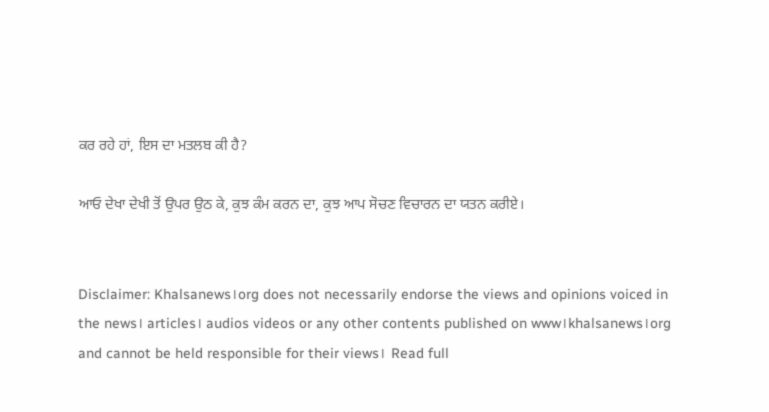ਕਰ ਰਹੇ ਹਾਂ, ਇਸ ਦਾ ਮਤਲਬ ਕੀ ਹੈ?

ਆਓ ਦੇਖਾ ਦੇਖੀ ਤੋਂ ਉਪਰ ਉਠ ਕੇ, ਕੁਝ ਕੰਮ ਕਰਨ ਦਾ, ਕੁਝ ਆਪ ਸੋਚਣ ਵਿਚਾਰਨ ਦਾ ਯਤਨ ਕਰੀਏ।


Disclaimer: Khalsanews।org does not necessarily endorse the views and opinions voiced in the news। articles। audios videos or any other contents published on www।khalsanews।org and cannot be held responsible for their views।  Read full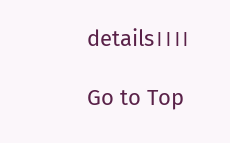details।।।।

Go to Top